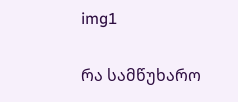img1


რა სამწუხარო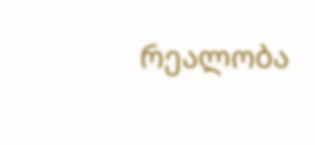რეალობა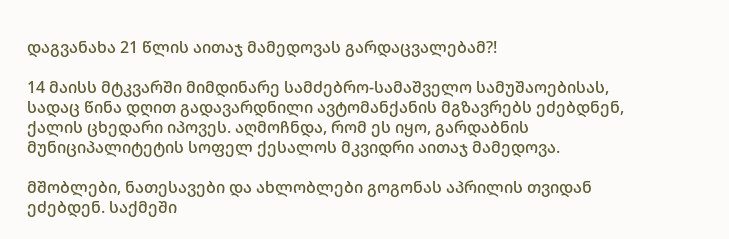დაგვანახა 21 წლის აითაჯ მამედოვას გარდაცვალებამ?!

14 მაისს მტკვარში მიმდინარე სამძებრო-სამაშველო სამუშაოებისას, სადაც წინა დღით გადავარდნილი ავტომანქანის მგზავრებს ეძებდნენ, ქალის ცხედარი იპოვეს. აღმოჩნდა, რომ ეს იყო, გარდაბნის მუნიციპალიტეტის სოფელ ქესალოს მკვიდრი აითაჯ მამედოვა.

მშობლები, ნათესავები და ახლობლები გოგონას აპრილის თვიდან ეძებდენ. საქმეში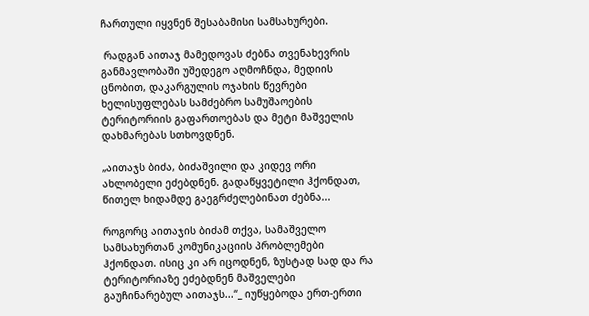ჩართული იყვნენ შესაბამისი სამსახურები.

 რადგან აითაჯ მამედოვას ძებნა თვენახევრის განმავლობაში უშედეგო აღმოჩნდა, მედიის ცნობით, დაკარგულის ოჯახის წევრები ხელისუფლებას სამძებრო სამუშაოების ტერიტორიის გაფართოებას და მეტი მაშველის დახმარებას სთხოვდნენ.

„აითაჯს ბიძა, ბიძაშვილი და კიდევ ორი ახლობელი ეძებდნენ. გადაწყვეტილი ჰქონდათ, წითელ ხიდამდე გაეგრძელებინათ ძებნა...

როგორც აითაჯის ბიძამ თქვა, სამაშველო სამსახურთან კომუნიკაციის პრობლემები ჰქონდათ. ისიც კი არ იცოდნენ, ზუსტად სად და რა ტერიტორიაზე ეძებდნენ მაშველები გაუჩინარებულ აითაჯს...“_ იუწყებოდა ერთ-ერთი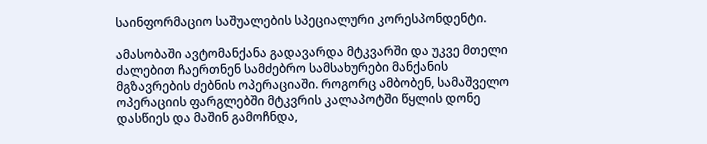საინფორმაციო საშუალების სპეციალური კორესპონდენტი.

ამასობაში ავტომანქანა გადავარდა მტკვარში და უკვე მთელი ძალებით ჩაერთნენ სამძებრო სამსახურები მანქანის მგზავრების ძებნის ოპერაციაში. როგორც ამბობენ, სამაშველო ოპერაციის ფარგლებში მტკვრის კალაპოტში წყლის დონე დასწიეს და მაშინ გამოჩნდა,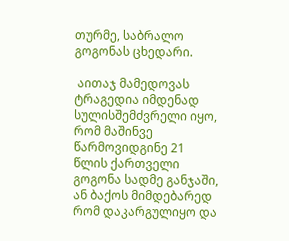თურმე, საბრალო გოგონას ცხედარი.

 აითაჯ მამედოვას ტრაგედია იმდენად სულისშემძვრელი იყო, რომ მაშინვე წარმოვიდგინე 21 წლის ქართველი გოგონა სადმე განჯაში, ან ბაქოს მიმდებარედ რომ დაკარგულიყო და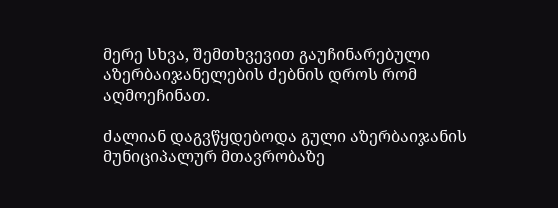მერე სხვა, შემთხვევით გაუჩინარებული აზერბაიჯანელების ძებნის დროს რომ აღმოეჩინათ.

ძალიან დაგვწყდებოდა გული აზერბაიჯანის მუნიციპალურ მთავრობაზე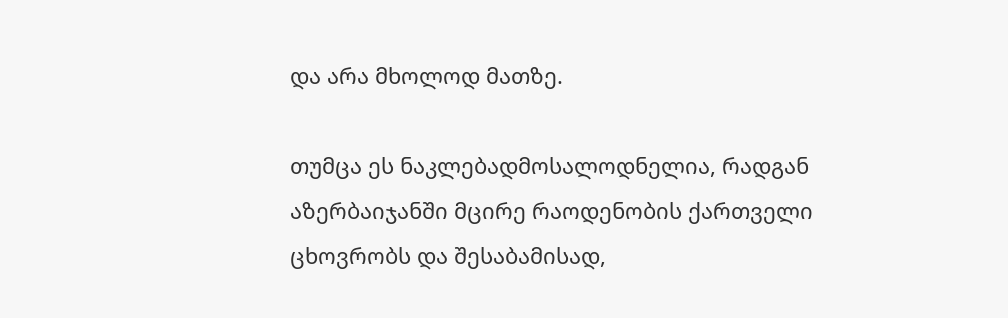და არა მხოლოდ მათზე.

თუმცა ეს ნაკლებადმოსალოდნელია, რადგან აზერბაიჯანში მცირე რაოდენობის ქართველი ცხოვრობს და შესაბამისად,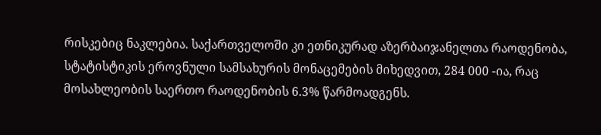რისკებიც ნაკლებია. საქართველოში კი ეთნიკურად აზერბაიჯანელთა რაოდენობა, სტატისტიკის ეროვნული სამსახურის მონაცემების მიხედვით, 284 000 -ია, რაც მოსახლეობის საერთო რაოდენობის 6.3% წარმოადგენს.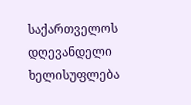საქართველოს დღევანდელი ხელისუფლება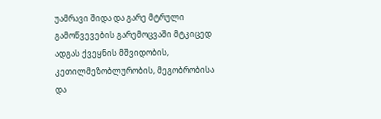უამრავი შიდა და გარე მტრული გამოწვევების გარემოცვაში მტკიცედ ადგას ქვეყნის მშვიდობის, კეთილმეზობლურობის, მეგობრობისა და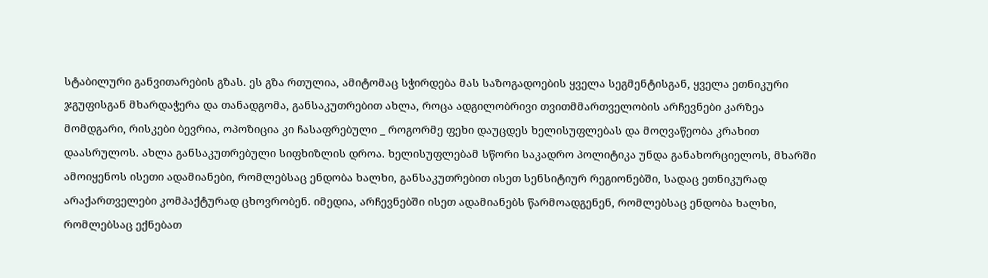სტაბილური განვითარების გზას. ეს გზა რთულია, ამიტომაც სჭირდება მას საზოგადოების ყველა სეგმენტისგან, ყველა ეთნიკური ჯგუფისგან მხარდაჭერა და თანადგომა, განსაკუთრებით ახლა, როცა ადგილობრივი თვითმმართველობის არჩევნები კარზეა მომდგარი, რისკები ბევრია, ოპოზიცია კი ჩასაფრებული _ როგორმე ფეხი დაუცდეს ხელისუფლებას და მოღვაწეობა კრახით დაასრულოს. ახლა განსაკუთრებული სიფხიზლის დროა. ხელისუფლებამ სწორი საკადრო პოლიტიკა უნდა განახორციელოს, მხარში ამოიყენოს ისეთი ადამიანები, რომლებსაც ენდობა ხალხი, განსაკუთრებით ისეთ სენსიტიურ რეგიონებში, სადაც ეთნიკურად არაქართველები კომპაქტურად ცხოვრობენ. იმედია, არჩევნებში ისეთ ადამიანებს წარმოადგენენ, რომლებსაც ენდობა ხალხი, რომლებსაც ექნებათ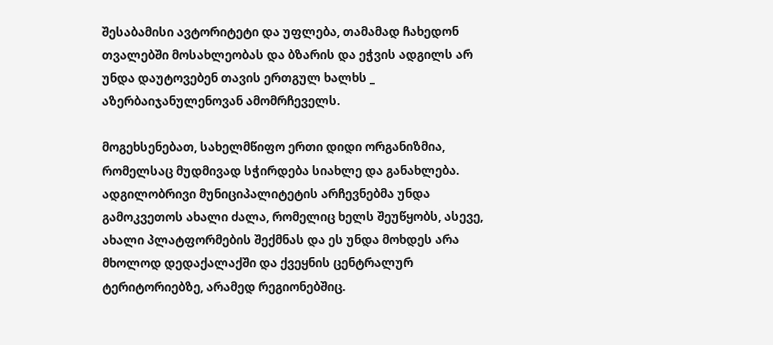შესაბამისი ავტორიტეტი და უფლება, თამამად ჩახედონ თვალებში მოსახლეობას და ბზარის და ეჭვის ადგილს არ უნდა დაუტოვებენ თავის ერთგულ ხალხს _ აზერბაიჯანულენოვან ამომრჩეველს.

მოგეხსენებათ, სახელმწიფო ერთი დიდი ორგანიზმია, რომელსაც მუდმივად სჭირდება სიახლე და განახლება. ადგილობრივი მუნიციპალიტეტის არჩევნებმა უნდა გამოკვეთოს ახალი ძალა, რომელიც ხელს შეუწყობს, ასევე, ახალი პლატფორმების შექმნას და ეს უნდა მოხდეს არა მხოლოდ დედაქალაქში და ქვეყნის ცენტრალურ ტერიტორიებზე, არამედ რეგიონებშიც.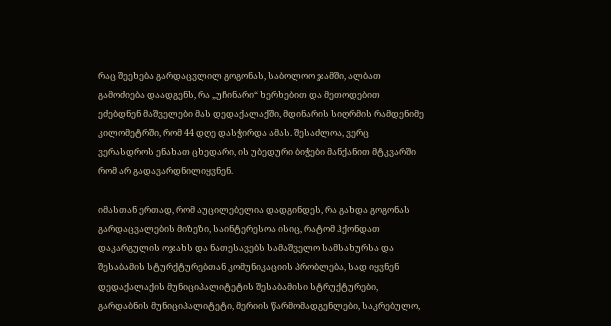რაც შეეხება გარდაცვლილ გოგონას, საბოლოო ჯამში, ალბათ გამოძიება დაადგენს, რა „უჩინარი“ ხერხებით და მეთოდებით ეძებდნენ მაშველები მას დედაქალაქში, მდინარის სიღრმის რამდენიმე კილომეტრში, რომ 44 დღე დასჭირდა ამას. შესაძლოა, ვერც ვერასდროს ენახათ ცხედარი, ის უბედური ბიჭები მანქანით მტკვარში რომ არ გადავარდნილიყვნენ.

იმასთან ერთად, რომ აუცილებელია დადგინდეს, რა გახდა გოგონას გარდაცვალების მიზეზი, საინტერესოა ისიც, რატომ ჰქონდათ დაკარგულის ოჯახს და ნათესავებს სამაშველო სამსახურსა და შესაბამის სტურქტურებთან კომუნიკაციის პრობლება, სად იყვნენ დედაქალაქის მუნიციპალიტეტის შესაბამისი სტრუქტურები, გარდაბნის მუნიციპალიტეტი, მერიის წარმომადგენლები, საკრებულო,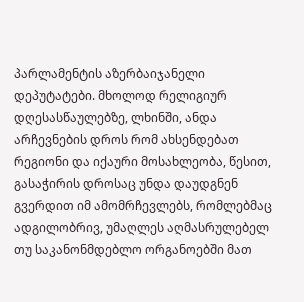პარლამენტის აზერბაიჯანელი დეპუტატები. მხოლოდ რელიგიურ დღესასწაულებზე, ლხინში, ანდა არჩევნების დროს რომ ახსენდებათ რეგიონი და იქაური მოსახლეობა, წესით, გასაჭირის დროსაც უნდა დაუდგნენ გვერდით იმ ამომრჩევლებს, რომლებმაც ადგილობრივ, უმაღლეს აღმასრულებელ თუ საკანონმდებლო ორგანოებში მათ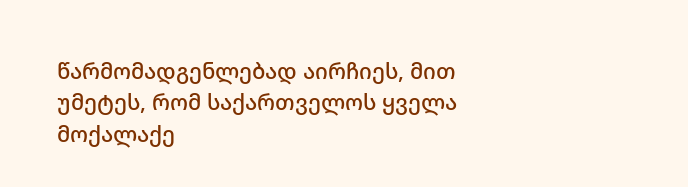წარმომადგენლებად აირჩიეს, მით უმეტეს, რომ საქართველოს ყველა მოქალაქე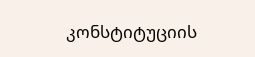კონსტიტუციის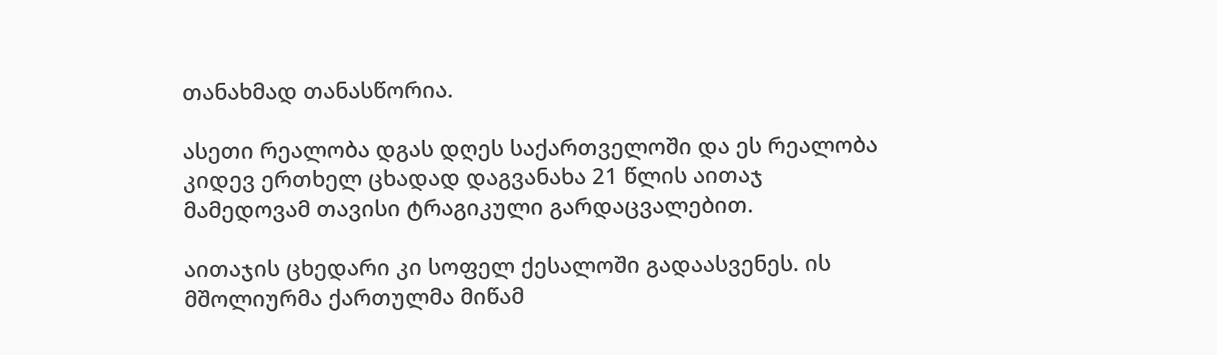თანახმად თანასწორია.

ასეთი რეალობა დგას დღეს საქართველოში და ეს რეალობა კიდევ ერთხელ ცხადად დაგვანახა 21 წლის აითაჯ მამედოვამ თავისი ტრაგიკული გარდაცვალებით.

აითაჯის ცხედარი კი სოფელ ქესალოში გადაასვენეს. ის მშოლიურმა ქართულმა მიწამ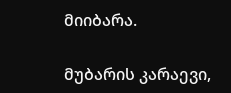მიიბარა.

მუბარის კარაევი,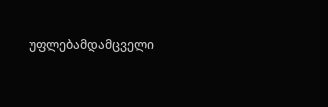უფლებამდამცველი